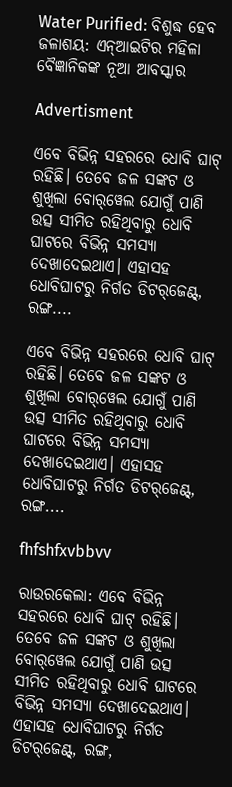Water Purified: ବିଶୁଦ୍ଧ ହେବ ଜଳାଶୟ: ଏନ୍‌ଆଇଟିର ମହିଳା ବୈଜ୍ଞାନିକଙ୍କ ନୂଆ ଆବସ୍କାର

Advertisment

ଏବେ ବିଭିନ୍ନ ସହରରେ ଧୋବି ଘାଟ୍‌ ରହିଛି। ତେବେ ଜଳ ସଙ୍କଟ ଓ ଶୁଖିଲା ବୋର୍‌ୱେଲ ଯୋଗୁଁ ପାଣି ଉତ୍ସ ସୀମିତ ରହିଥିବାରୁ ଧୋବି ଘାଟରେ ବିଭିନ୍ନ ସମସ୍ୟା ଦେଖାଦେଇଥାଏ। ଏହାସହ ଧୋବିଘାଟରୁ ନିର୍ଗତ ଡିଟର୍‌ଜେଣ୍ଟ୍‌, ରଙ୍ଗ....

ଏବେ ବିଭିନ୍ନ ସହରରେ ଧୋବି ଘାଟ୍‌ ରହିଛି। ତେବେ ଜଳ ସଙ୍କଟ ଓ ଶୁଖିଲା ବୋର୍‌ୱେଲ ଯୋଗୁଁ ପାଣି ଉତ୍ସ ସୀମିତ ରହିଥିବାରୁ ଧୋବି ଘାଟରେ ବିଭିନ୍ନ ସମସ୍ୟା ଦେଖାଦେଇଥାଏ। ଏହାସହ ଧୋବିଘାଟରୁ ନିର୍ଗତ ଡିଟର୍‌ଜେଣ୍ଟ୍‌, ରଙ୍ଗ....

fhfshfxvbbvv

ରାଉରକେଲା: ଏବେ ବିଭିନ୍ନ ସହରରେ ଧୋବି ଘାଟ୍‌ ରହିଛି। ତେବେ ଜଳ ସଙ୍କଟ ଓ ଶୁଖିଲା ବୋର୍‌ୱେଲ ଯୋଗୁଁ ପାଣି ଉତ୍ସ ସୀମିତ ରହିଥିବାରୁ ଧୋବି ଘାଟରେ ବିଭିନ୍ନ ସମସ୍ୟା ଦେଖାଦେଇଥାଏ। ଏହାସହ ଧୋବିଘାଟରୁ ନିର୍ଗତ ଡିଟର୍‌ଜେଣ୍ଟ୍‌, ରଙ୍ଗ,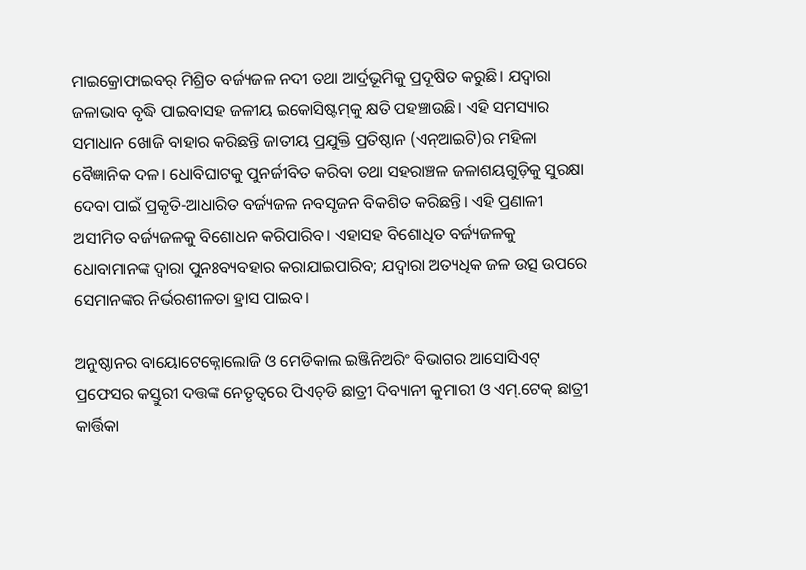ମାଇକ୍ରୋଫାଇବର୍‌ ମିଶ୍ରିତ ବର୍ଜ୍ୟଜଳ ନଦୀ ତଥା ଆର୍ଦ୍ରଭୂମିକୁ ପ୍ରଦୂଷିତ କରୁଛି। ଯଦ୍ବାରା ଜଳାଭାବ ବୃଦ୍ଧି ପାଇବାସହ ଜଳୀୟ ଇକୋସିଷ୍ଟମ୍‌କୁ କ୍ଷତି ପହଞ୍ଚାଉଛି। ଏହି ସମସ୍ୟାର ସମାଧାନ ଖୋଜି ବାହାର କରିଛନ୍ତି ଜାତୀୟ ପ୍ରଯୁକ୍ତି ପ୍ରତିଷ୍ଠାନ (ଏନ୍‌ଆଇଟି)ର ମହିଳା ବୈଜ୍ଞାନିକ ଦଳ। ଧୋବିଘାଟକୁ ପୁନର୍ଜୀବିତ କରିବା ତଥା ସହରାଞ୍ଚଳ ଜଳାଶୟଗୁଡ଼ିକୁ ସୁରକ୍ଷା ଦେବା ପାଇଁ ପ୍ରକୃତି-ଆଧାରିତ ବର୍ଜ୍ୟଜଳ ନବସୃଜନ ବିକଶିତ କରିଛନ୍ତି। ଏହି ପ୍ରଣାଳୀ ଅସୀମିତ ବର୍ଜ୍ୟଜଳକୁ ବିଶୋଧନ କରିପାରିବ। ଏହାସହ ବିଶୋଧିତ ବର୍ଜ୍ୟଜଳକୁ ଧୋବାମାନଙ୍କ ଦ୍ୱାରା ପୁନଃବ୍ୟବହାର କରାଯାଇପାରିବ; ଯଦ୍ବାରା ଅତ୍ୟଧିକ ଜଳ ଉତ୍ସ ଉପରେ ସେମାନଙ୍କର ନିର୍ଭରଶୀଳତା ହ୍ରାସ ପାଇବ।

ଅନୁଷ୍ଠାନର ବାୟୋଟେକ୍ନୋଲୋଜି ଓ ମେଡିକାଲ ଇଞ୍ଜିନିଅରିଂ ବିଭାଗର ଆସୋସିଏଟ୍‌ ପ୍ରଫେସର କସ୍ତୁରୀ ଦତ୍ତଙ୍କ ନେତୃତ୍ବରେ ପିଏଚ୍‌ଡି ଛାତ୍ରୀ ଦିବ୍ୟାନୀ କୁମାରୀ ଓ ଏମ୍‌.ଟେକ୍‌ ଛାତ୍ରୀ କାର୍ତ୍ତିକା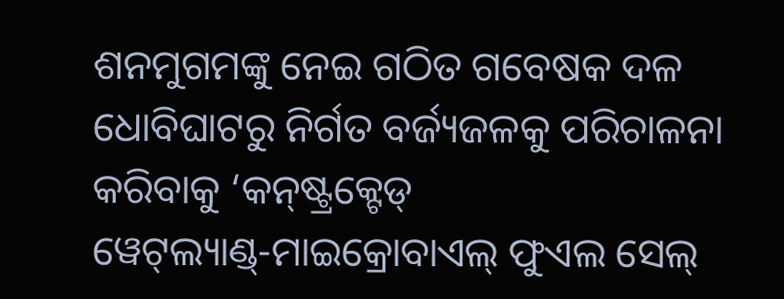ଶନମୁଗମଙ୍କୁ ନେଇ ଗଠିତ ଗବେଷକ ଦଳ ଧୋବିଘାଟରୁ ନିର୍ଗତ ବର୍ଜ୍ୟଜଳକୁ ପରିଚାଳନା କରିବାକୁ ‘କନ୍‌ଷ୍ଟ୍ରକ୍ଟେଡ୍‌ ୱେଟ୍‌ଲ୍ୟାଣ୍ଡ୍‌-ମାଇକ୍ରୋବାଏଲ୍‌ ଫୁଏଲ ସେଲ୍‌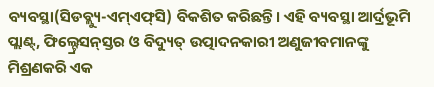ବ୍ୟବସ୍ଥା(ସିଡବ୍ଲ୍ୟୁ-ଏମ୍‌ଏଫ୍‌ସି) ବିକଶିତ କରିଛନ୍ତି। ଏହି ବ୍ୟବସ୍ଥା ଆର୍ଦ୍ରଭୂମି ପ୍ଲାଣ୍ଟ୍‌, ଫିଲ୍ଟ୍ରେସନ୍‌ସ୍ତର ଓ ବିଦ୍ୟୁତ୍ ଉତ୍ପାଦନକାରୀ ଅଣୁଜୀବମାନଙ୍କୁ ମିଶ୍ରଣକରି ଏକ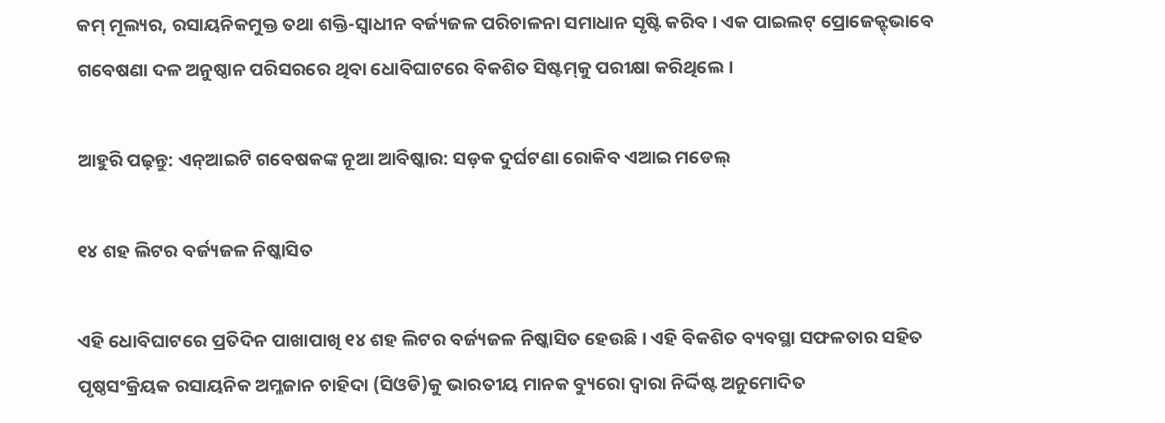କମ୍‌ ମୂଲ୍ୟର, ରସାୟନିକମୁକ୍ତ ତଥା ଶକ୍ତି-ସ୍ୱାଧୀନ ବର୍ଜ୍ୟଜଳ ପରିଚାଳନା ସମାଧାନ ସୃଷ୍ଟି କରିବ। ଏକ ପାଇଲଟ୍ ପ୍ରୋଜେକ୍ଟ୍‌ଭାବେ ଗବେଷଣା ଦଳ ଅନୁଷ୍ଠାନ ପରିସରରେ ଥିବା ଧୋବିଘାଟରେ ବିକଶିତ ସିଷ୍ଟମ୍‌କୁ ପରୀକ୍ଷା କରିଥିଲେ।

ଆହୁରି ପଢ଼ନ୍ତୁ: ଏନ୍‌ଆଇଟି ଗବେଷକଙ୍କ ନୂଆ ଆବିଷ୍କାର: ସଡ଼କ ଦୁର୍ଘଟଣା ରୋକିବ ଏଆଇ ମଡେଲ୍‌

୧୪ ଶହ ଲିଟର ବର୍ଜ୍ୟଜଳ ନିଷ୍କାସିତ

ଏହି ଧୋବିଘାଟରେ ପ୍ରତିଦିନ ପାଖାପାଖି ୧୪ ଶହ ଲିଟର ବର୍ଜ୍ୟଜଳ ନିଷ୍କାସିତ ହେଉଛି। ଏହି ବିକଶିତ ବ୍ୟବସ୍ଥା ସଫଳତାର ସହିତ ପୃଷ୍ଠସଂକ୍ରିୟକ ରସାୟନିକ ଅମ୍ଳଜାନ ଚାହିଦା (ସିଓଡି)କୁ ଭାରତୀୟ ମାନକ ବ୍ୟୁରୋ ଦ୍ୱାରା ନିର୍ଦ୍ଦିଷ୍ଟ ଅନୁମୋଦିତ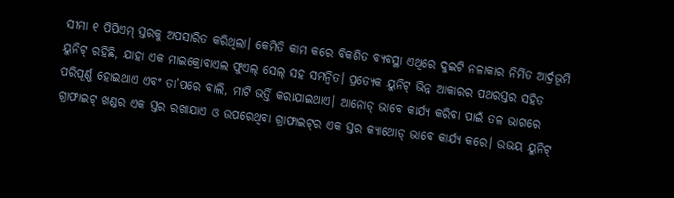ସୀମା ୧ ପିପିଏମ୍‌ ସ୍ତରକୁ ଅପସାରିତ କରିଥିଲା। କେମିତି କାମ କରେ ବିକଶିତ ବ୍ୟବସ୍ଥା ଏଥିରେ ଦୁଇଟି ନଳାକାର ନିର୍ମିତ ଆର୍ଦ୍ରଭୂମି ୟୁନିଟ୍ ରହିଛି, ଯାହା ଏକ ମାଇକ୍ରୋବାଏଲ ଫୁଏଲ୍‌ ସେଲ୍‌ ସହ ସମନ୍ବିତ। ପ୍ରତ୍ୟେକ ୟୁନିଟ୍ ଭିନ୍ନ ଆକାରର ପଥରସ୍ତର ସହିତ ପରିପୂର୍ଣ୍ଣ ହୋଇଥାଏ ଏବଂ ତା’ପରେ ବାଲି, ମାଟି ଭର୍ତ୍ତି କରାଯାଇଥାଏ। ଆନୋଡ୍ ଭାବେ କାର୍ଯ୍ୟ କରିବା ପାଇଁ ତଳ ଭାଗରେ ଗ୍ରାଫାଇଟ୍ ଖଣ୍ଡର ଏକ ସ୍ତର ରଖାଯାଏ ଓ ଉପରେଥିବା ଗ୍ରାଫାଇଟ୍‌ର ଏକ ସ୍ତର କ୍ୟାଥୋଡ୍ ଭାବେ କାର୍ଯ୍ୟ କରେ। ଉଭୟ ୟୁନିଟ୍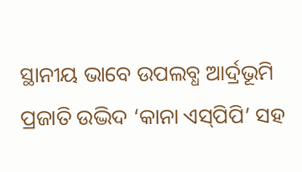ସ୍ଥାନୀୟ ଭାବେ ଉପଲବ୍ଧ ଆର୍ଦ୍ରଭୂମି ପ୍ରଜାତି ଉଦ୍ଭିଦ ‘କାନା ଏସ୍‌ପିପି’ ସହ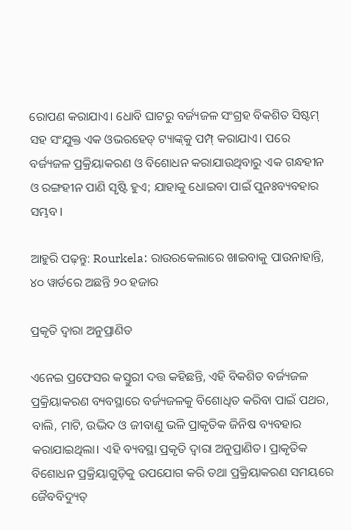ରୋପଣ କରାଯାଏ। ଧୋବି ଘାଟରୁ ବର୍ଜ୍ୟଜଳ ସଂଗ୍ରହ ବିକଶିତ ସିଷ୍ଟମ୍‌ ସହ ସଂଯୁକ୍ତ ଏକ ଓଭରହେଡ୍ ଟ୍ୟାଙ୍କ୍‌କୁ ପମ୍ପ୍‌ କରାଯାଏ। ପରେ ବର୍ଜ୍ୟଜଳ ପ୍ରକ୍ରିୟାକରଣ ଓ ବିଶୋଧନ କରାଯାଉଥିବାରୁ ଏକ ଗନ୍ଧହୀନ ଓ ରଙ୍ଗହୀନ ପାଣି ସୃଷ୍ଟି ହୁଏ; ଯାହାକୁ ଧୋଇବା ପାଇଁ ପୁନଃବ୍ୟବହାର ସମ୍ଭବ।

ଆହୁରି ପଢ଼ନ୍ତୁ: Rourkela: ରାଉରକେଲାରେ ଖାଇବାକୁ ପାଉନାହାନ୍ତି, ୪୦ ୱାର୍ଡରେ ଅଛନ୍ତି ୨୦ ହଜାର

ପ୍ରକୃତି ଦ୍ୱାରା ଅନୁପ୍ରାଣିତ

ଏନେଇ ପ୍ରଫେସର କସ୍ତୁରୀ ଦତ୍ତ କହିଛନ୍ତି, ଏହି ବିକଶିତ ବର୍ଜ୍ୟଜଳ ପ୍ରକ୍ରିୟାକରଣ ବ୍ୟବସ୍ଥାରେ ବର୍ଜ୍ୟଜଳକୁ ବିଶୋଧିତ କରିବା ପାଇଁ ପଥର, ବାଲି, ମାଟି, ଉଦ୍ଭିଦ ଓ ଜୀବାଣୁ ଭଳି ପ୍ରାକୃତିକ ଜିନିଷ ବ୍ୟବହାର କରାଯାଇଥିଲା। ଏହି ବ୍ୟବସ୍ଥା ପ୍ରକୃତି ଦ୍ୱାରା ଅନୁପ୍ରାଣିତ। ପ୍ରାକୃତିକ ବିଶୋଧନ ପ୍ରକ୍ରିୟାଗୁଡ଼ିକୁ ଉପଯୋଗ କରି ତଥା ପ୍ରକ୍ରିୟାକରଣ ସମୟରେ ଜୈବବିଦ୍ୟୁତ୍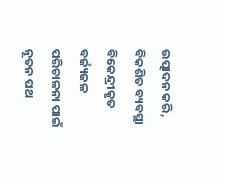ଉତ୍ପାଦନ କରି, ବିକଶିତ ବ୍ୟବସ୍ଥା ବିକେନ୍ଦ୍ରୀକୃତ ବର୍ଜ୍ୟଜଳ ପରିଚାଳନା ପାଇଁ ନୂତନ ପଥ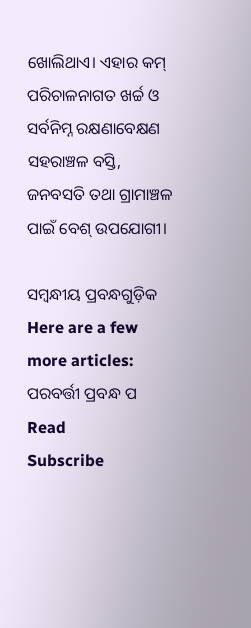ଖୋଲିଥାଏ। ଏହାର କମ୍‌ ପରିଚାଳନାଗତ ଖର୍ଚ୍ଚ ଓ ସର୍ବନିମ୍ନ ରକ୍ଷଣାବେକ୍ଷଣ ସହରାଞ୍ଚଳ ବସ୍ତି, ଜନବସତି ତଥା ଗ୍ରାମାଞ୍ଚଳ ପାଇଁ ବେଶ୍‌ ଉପଯୋଗୀ।

ସମ୍ବନ୍ଧୀୟ ପ୍ରବନ୍ଧଗୁଡ଼ିକ
Here are a few more articles:
ପରବର୍ତ୍ତୀ ପ୍ରବନ୍ଧ ପ Read
Subscribe